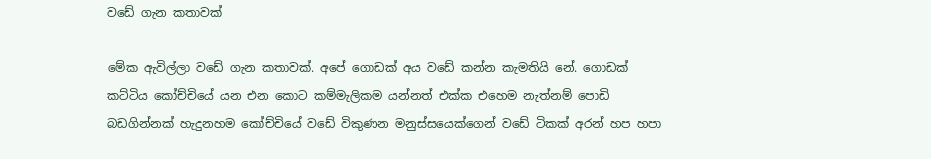වඩේ ගැන කතාවක්

මේක ඇවිල්ලා වඩේ ගැන කතාවක්. අපේ ගොඩක් අය වඩේ කන්න කැමතියි නේ. ගොඩක් කට්ටිය කෝච්චියේ යන එන කොට කම්මැලිකම යන්නත් එක්ක එහෙම නැත්නම් පොඩි බඩගින්නක් හැදුනහම කෝච්චියේ වඩේ විකුණන මනුස්සයෙක්ගෙන් වඩේ ටිකක් අරන් හප හපා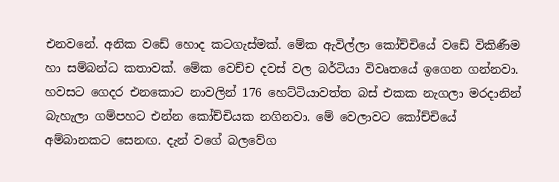එනවනේ. අනික වඩේ හොද කටගැස්මක්. මේක ඇවිල්ලා කෝච්චියේ වඩේ විකිණීම හා සම්බන්ධ කතාවක්. මේක වෙච්ච දවස් වල බර්ටියා විවෘතයේ ඉගෙන ගන්නවා. හවසට ගෙදර එනකොට නාවලින් 176 හෙට්ටියාවත්ත බස් එකක නැගලා මරදානින් බැහැලා ගම්පහට එන්න කෝච්චියක නගිනවා. මේ වෙලාවට කෝච්චියේ අම්බානකට සෙනඟ‍. දැන් වගේ බලවේග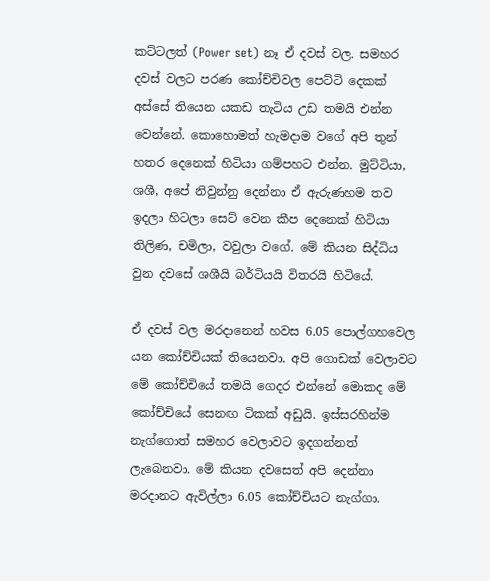කට්ටලත් (Power set) නෑ ඒ දවස් වල. සමහර දවස් වලට පරණ කෝච්චිවල පෙට්ටි දෙකක් අස්සේ තියෙන යකඩ තැටිය උඩ තමයි එන්න වෙන්නේ. කොහොමත් හැමදාම වගේ අපි තුන් හතර දෙනෙක් හිටියා ගම්පහට එන්න. මුට්ටියා, ශශී, අපේ නිවුන්නු දෙන්නා ඒ ඇරුණහම තව ඉදලා හිටලා සෙට් වෙන කීප දෙනෙක් හිටියා තිලිණ, චමිලා, වවුලා වගේ. මේ කියන සිද්ධිය වුන දවසේ ශශීයි බර්ටියයි විතරයි හිටියේ.

ඒ දවස් වල මරදානෙන් හවස 6.05 පොල්ගහවෙල යන කෝච්චියක් තියෙනවා. අපි ගොඩක් වෙලාවට මේ කෝච්චියේ තමයි ගෙදර එන්නේ මොකද මේ කෝච්චියේ සෙනඟ ටිකක් අඩුයි. ඉස්සරහින්ම නැග්ගොත් සමහර වෙලාවට ඉදගන්නත් ලැබෙනවා. මේ කියන දවසෙත් අපි දෙන්නා මරදානට ඇවිල්ලා 6.05 කෝච්චියට නැග්ගා.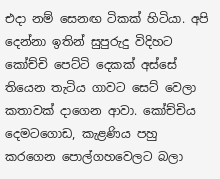එදා නම් සෙනඟ ටිකක් හිටියා. අපි දෙන්නා ඉතින් සුපුරුදු විදිහට කෝච්චි පෙට්ටි දෙකක් අස්සේ තියෙන තැටිය ගාවට සෙට් වෙලා කතාවක් දාගෙන ආවා. කෝච්චිය දෙමටගොඩ, කැළණිය පහු කරගෙන පොල්ගහවෙලට බලා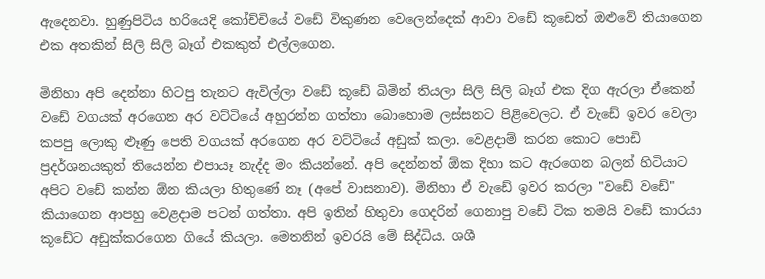ඇදෙනවා. හුණුපිටිය හරියෙදි කෝච්චියේ වඩේ විකුණන වෙලෙන්දෙක් ආවා වඩේ කූඩෙත් ඔළුවේ තියාගෙන එක අතකින් සිලි සිලි බෑග් එකකුත් එල්ලගෙන.

මිනිහා අපි දෙන්නා හිටපු තැනට ඇවිල්ලා වඩේ කූඩේ බිමින් තියලා සිලි සිලි බෑග් එක දිග ඇරලා ඒකෙන් වඩේ වගයක් අරගෙන අර වට්ටියේ අහුරන්න ගත්තා බොහොම ලස්සනට පිළිවෙලට‍. ඒ වැඩේ ඉවර වෙලා කපපු ලොකු ළුෑණු පෙති වගයක් අරගෙන අර වට්ටියේ අඩුක් කලා. වෙළදාම් කරන කොට පොඩි ප්‍රදර්ශනයකුත් තියෙන්න එපායෑ නැද්ද මං කියන්නේ. අපි දෙන්නත් ඕක දිහා කට ඇරගෙන බලන් හිටියාට අපිට වඩේ කන්න ඕන කියලා හිතුණේ නෑ (අපේ වාසනාව). මිනිහා ඒ වැඩේ ඉවර කරලා "වඩේ වඩේ" කියාගෙන ආපහු වෙළදාම පටන් ගත්තා. අපි ඉතින් හිතුවා ගෙදරින් ගෙනාපු වඩේ ටික තමයි වඩේ කාරයා කූඩේට අඩුක්කරගෙන ගියේ කියලා. මෙතනින් ඉවරයි මේ සිද්ධිය. ශශී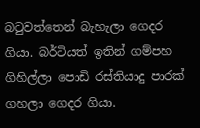බටුවත්තෙන් බැහැලා ගෙදර ගියා. බර්ටියත් ඉතින් ගම්පහ ගිහිල්ලා පොඩි රස්තියාදු පාරක් ගහලා ගෙදර ගියා.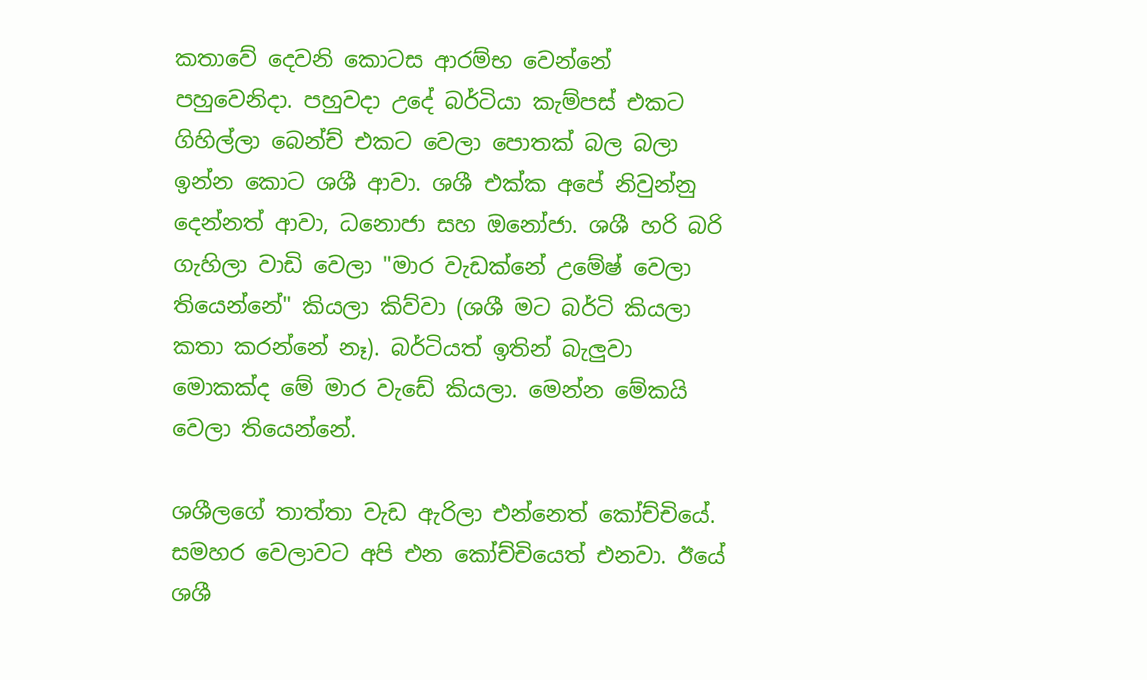කතාවේ දෙවනි කොටස ආරම්භ වෙන්නේ පහුවෙනිදා. පහුවදා උදේ බර්ටියා කැම්පස් එකට ගිහිල්ලා බෙන්ච් එකට වෙලා පොතක් බල බලා ඉන්න කොට ශශී ආවා. ශශී එක්ක අපේ නිවුන්නු දෙන්නත් ආවා, ධනොජා සහ ඔනෝජා. ශශී හරි බරි ගැහිලා වාඩි වෙලා "මාර වැඩක්නේ උමේෂ් වෙලා තියෙන්නේ" කියලා කිව්වා (ශශී මට බර්ටි කියලා කතා කරන්නේ නෑ). බර්ටියත් ඉතින් බැලුවා මොකක්ද මේ මාර වැඩේ කියලා. මෙන්න මේකයි වෙලා තියෙන්නේ.

ශශීලගේ තාත්තා වැඩ ඇරිලා එන්නෙත් කෝච්චියේ. සමහර වෙලාවට අපි එන කෝච්චියෙත් එනවා. ඊයේ ශශී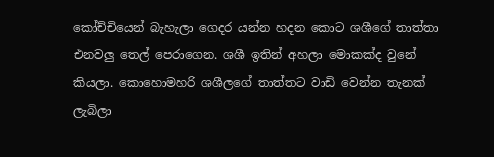කෝච්චියෙන් බැහැලා ගෙදර යන්න හදන කොට ශශීගේ තාත්තා එනවලු තෙල් පෙරාගෙන. ශශී ඉතින් අහලා මොකක්ද වුනේ කියලා. කොහොමහරි ශශීලගේ තාත්තට වාඩි වෙන්න තැනක් ලැබිලා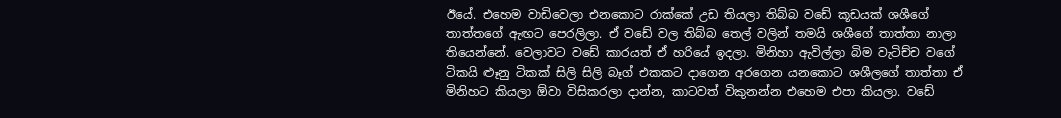ඊයේ. එහෙම වාඩිවෙලා එනකොට රාක්කේ උඩ තියලා තිබ්බ වඩේ කූඩයක් ශශීගේ තාත්තගේ ඇඟට පෙරලිලා. ඒ වඩේ වල තිබ්බ තෙල් වලින් තමයි ශශීගේ තාත්තා නාලා තියෙන්නේ. වෙලාවට වඩේ කාරයත් ඒ හරියේ ඉදලා. මිනිහා ඇවිල්ලා බිම වැටිච්ච වගේ ටිකයි ළුෑනු ටිකක් සිලි සිලි බෑග් එකකට දාගෙන අරගෙන යනකොට ශශීලගේ තාත්තා ඒ මිනිහට කියලා ඕවා විසිකරලා දාන්න, කාටවත් විකුනන්න එහෙම එපා කියලා. වඩේ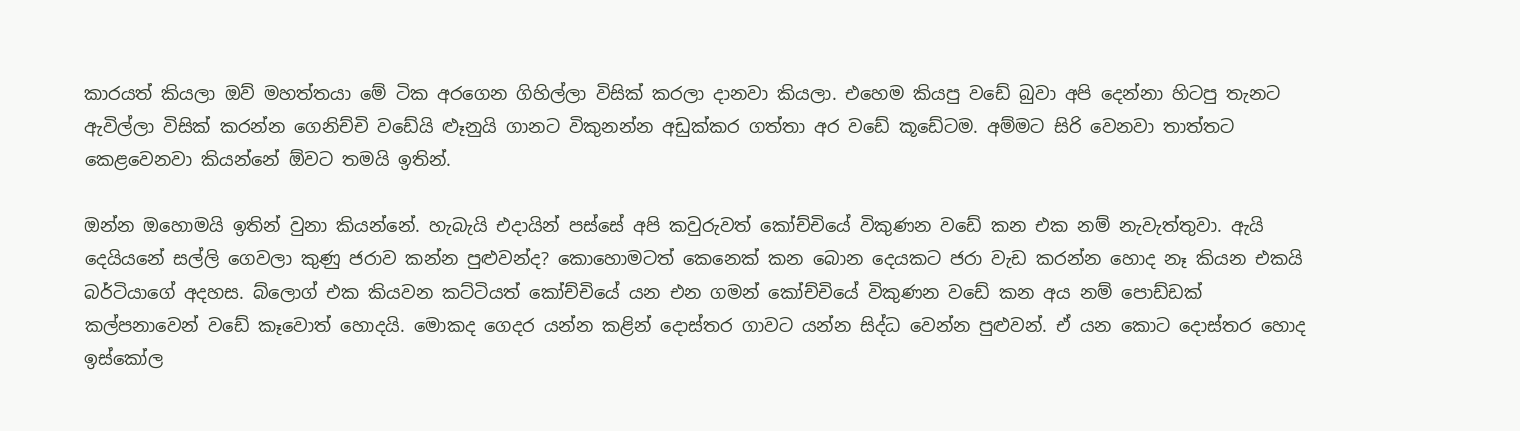කාරයත් කියලා ඔව් මහත්තයා මේ ටික අරගෙන ගිහිල්ලා විසික් කරලා දානවා කියලා. එහෙම කියපු වඩේ බුවා අපි දෙන්නා හිටපු තැනට ඇවිල්ලා විසික් කරන්න ගෙනිච්චි වඩේයි ළුෑනුයි ගානට විකුනන්න අඩුක්කර ගත්තා අර වඩේ කූඩේටම. අම්මට සිරි වෙනවා තාත්තට කෙළවෙනවා කියන්නේ ඕවට තමයි ඉතින්.

ඔන්න ඔහොමයි ඉතින් වුනා කියන්නේ. හැබැයි එදායින් පස්සේ අපි කවුරුවත් කෝච්චියේ විකුණන වඩේ කන එක නම් නැවැත්තුවා. ඇයි දෙයියනේ සල්ලි ගෙවලා කුණු ජරාව කන්න පුළුවන්ද? කොහොමටත් කෙනෙක් කන බොන දෙයකට ජරා වැඩ කරන්න හොද නෑ කියන එකයි බර්ටියාගේ අදහස. බ්ලොග් එක කියවන කට්ටියත් කෝච්චියේ යන එන ගමන් කෝච්චියේ විකුණන වඩේ කන අය නම් පොඩ්ඩක් කල්පනාවෙන් වඩේ කෑවොත් හොදයි. මොකද ගෙදර යන්න කළින් දොස්තර ගාවට යන්න සිද්ධ වෙන්න පුළුවන්. ඒ යන කොට දොස්තර හොද ඉස්කෝල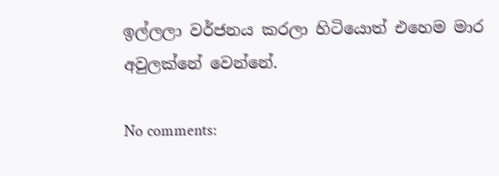ඉල්ලලා වර්ජනය කරලා හිටියොත් එහෙම මාර අවුලක්නේ වෙන්නේ.

No comments: